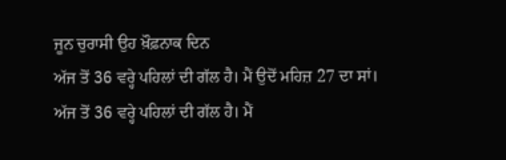ਜੂਨ ਚੁਰਾਸੀ ਉਹ ਖ਼ੌਫ਼ਨਾਕ ਦਿਨ
ਅੱਜ ਤੋਂ 36 ਵਰ੍ਹੇ ਪਹਿਲਾਂ ਦੀ ਗੱਲ ਹੈ। ਮੈਂ ਉਦੋਂ ਮਹਿਜ਼ 27 ਦਾ ਸਾਂ।
ਅੱਜ ਤੋਂ 36 ਵਰ੍ਹੇ ਪਹਿਲਾਂ ਦੀ ਗੱਲ ਹੈ। ਮੈਂ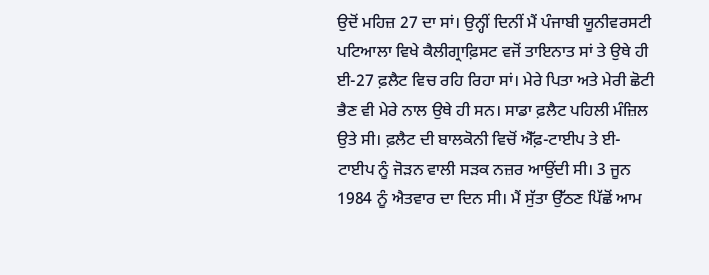ਉਦੋਂ ਮਹਿਜ਼ 27 ਦਾ ਸਾਂ। ਉਨ੍ਹੀਂ ਦਿਨੀਂ ਮੈਂ ਪੰਜਾਬੀ ਯੂਨੀਵਰਸਟੀ ਪਟਿਆਲਾ ਵਿਖੇ ਕੈਲੀਗ੍ਰਾਫ਼ਿਸਟ ਵਜੋਂ ਤਾਇਨਾਤ ਸਾਂ ਤੇ ਉਥੇ ਹੀ ਈ-27 ਫ਼ਲੈਟ ਵਿਚ ਰਹਿ ਰਿਹਾ ਸਾਂ। ਮੇਰੇ ਪਿਤਾ ਅਤੇ ਮੇਰੀ ਛੋਟੀ ਭੈਣ ਵੀ ਮੇਰੇ ਨਾਲ ਉਥੇ ਹੀ ਸਨ। ਸਾਡਾ ਫ਼ਲੈਟ ਪਹਿਲੀ ਮੰਜ਼ਿਲ ਉਤੇ ਸੀ। ਫ਼ਲੈਟ ਦੀ ਬਾਲਕੋਨੀ ਵਿਚੋਂ ਐੱਫ਼-ਟਾਈਪ ਤੇ ਈ- ਟਾਈਪ ਨੂੰ ਜੋੜਨ ਵਾਲੀ ਸੜਕ ਨਜ਼ਰ ਆਉਂਦੀ ਸੀ। 3 ਜੂਨ 1984 ਨੂੰ ਐਤਵਾਰ ਦਾ ਦਿਨ ਸੀ। ਮੈਂ ਸੁੱਤਾ ਉੱਠਣ ਪਿੱਛੋਂ ਆਮ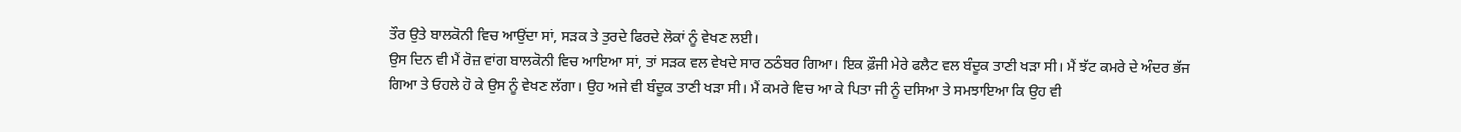ਤੌਰ ਉਤੇ ਬਾਲਕੋਨੀ ਵਿਚ ਆਉਂਦਾ ਸਾਂ, ਸੜਕ ਤੇ ਤੁਰਦੇ ਫਿਰਦੇ ਲੋਕਾਂ ਨੂੰ ਵੇਖਣ ਲਈ।
ਉਸ ਦਿਨ ਵੀ ਮੈਂ ਰੋਜ਼ ਵਾਂਗ ਬਾਲਕੋਨੀ ਵਿਚ ਆਇਆ ਸਾਂ, ਤਾਂ ਸੜਕ ਵਲ ਵੇਖਦੇ ਸਾਰ ਠਠੰਬਰ ਗਿਆ। ਇਕ ਫ਼ੌਜੀ ਮੇਰੇ ਫਲੈਟ ਵਲ ਬੰਦੂਕ ਤਾਣੀ ਖੜਾ ਸੀ। ਮੈਂ ਝੱਟ ਕਮਰੇ ਦੇ ਅੰਦਰ ਭੱਜ ਗਿਆ ਤੇ ਓਹਲੇ ਹੋ ਕੇ ਉਸ ਨੂੰ ਵੇਖਣ ਲੱਗਾ। ਉਹ ਅਜੇ ਵੀ ਬੰਦੂਕ ਤਾਣੀ ਖੜਾ ਸੀ। ਮੈਂ ਕਮਰੇ ਵਿਚ ਆ ਕੇ ਪਿਤਾ ਜੀ ਨੂੰ ਦਸਿਆ ਤੇ ਸਮਝਾਇਆ ਕਿ ਉਹ ਵੀ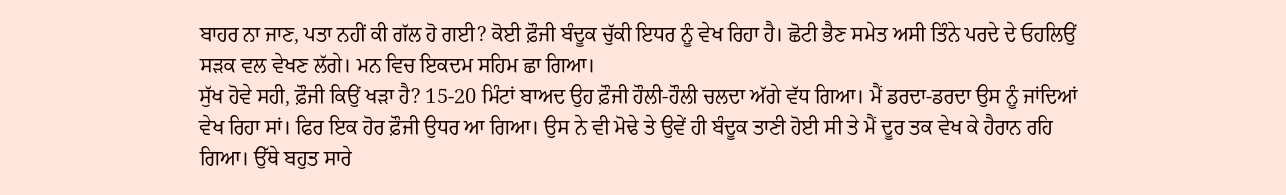ਬਾਹਰ ਨਾ ਜਾਣ, ਪਤਾ ਨਹੀਂ ਕੀ ਗੱਲ ਹੋ ਗਈ? ਕੋਈ ਫ਼ੌਜੀ ਬੰਦੂਕ ਚੁੱਕੀ ਇਧਰ ਨੂੰ ਵੇਖ ਰਿਹਾ ਹੈ। ਛੋਟੀ ਭੈਣ ਸਮੇਤ ਅਸੀ ਤਿੰਨੇ ਪਰਦੇ ਦੇ ਓਹਲਿਉਂ ਸੜਕ ਵਲ ਵੇਖਣ ਲੱਗੇ। ਮਨ ਵਿਚ ਇਕਦਮ ਸਹਿਮ ਛਾ ਗਿਆ।
ਸੁੱਖ ਹੋਵੇ ਸਹੀ, ਫ਼ੌਜੀ ਕਿਉਂ ਖੜਾ ਹੈ? 15-20 ਮਿੰਟਾਂ ਬਾਅਦ ਉਹ ਫ਼ੌਜੀ ਹੌਲੀ-ਹੌਲੀ ਚਲਦਾ ਅੱਗੇ ਵੱਧ ਗਿਆ। ਮੈਂ ਡਰਦਾ-ਡਰਦਾ ਉਸ ਨੂੰ ਜਾਂਦਿਆਂ ਵੇਖ ਰਿਹਾ ਸਾਂ। ਫਿਰ ਇਕ ਹੋਰ ਫ਼ੌਜੀ ਉਧਰ ਆ ਗਿਆ। ਉਸ ਨੇ ਵੀ ਮੋਢੇ ਤੇ ਉਵੇਂ ਹੀ ਬੰਦੂਕ ਤਾਣੀ ਹੋਈ ਸੀ ਤੇ ਮੈਂ ਦੂਰ ਤਕ ਵੇਖ ਕੇ ਹੈਰਾਨ ਰਹਿ ਗਿਆ। ਉੱਥੇ ਬਹੁਤ ਸਾਰੇ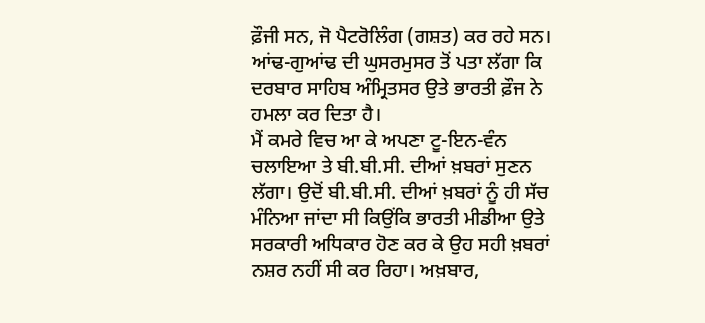ਫ਼ੌਜੀ ਸਨ, ਜੋ ਪੈਟਰੋਲਿੰਗ (ਗਸ਼ਤ) ਕਰ ਰਹੇ ਸਨ। ਆਂਢ-ਗੁਆਂਢ ਦੀ ਘੁਸਰਮੁਸਰ ਤੋਂ ਪਤਾ ਲੱਗਾ ਕਿ ਦਰਬਾਰ ਸਾਹਿਬ ਅੰਮ੍ਰਿਤਸਰ ਉਤੇ ਭਾਰਤੀ ਫ਼ੌਜ ਨੇ ਹਮਲਾ ਕਰ ਦਿਤਾ ਹੈ।
ਮੈਂ ਕਮਰੇ ਵਿਚ ਆ ਕੇ ਅਪਣਾ ਟੂ-ਇਨ-ਵੰਨ ਚਲਾਇਆ ਤੇ ਬੀ.ਬੀ.ਸੀ. ਦੀਆਂ ਖ਼ਬਰਾਂ ਸੁਣਨ ਲੱਗਾ। ਉਦੋਂ ਬੀ.ਬੀ.ਸੀ. ਦੀਆਂ ਖ਼ਬਰਾਂ ਨੂੰ ਹੀ ਸੱਚ ਮੰਨਿਆ ਜਾਂਦਾ ਸੀ ਕਿਉਂਕਿ ਭਾਰਤੀ ਮੀਡੀਆ ਉਤੇ ਸਰਕਾਰੀ ਅਧਿਕਾਰ ਹੋਣ ਕਰ ਕੇ ਉਹ ਸਹੀ ਖ਼ਬਰਾਂ ਨਸ਼ਰ ਨਹੀਂ ਸੀ ਕਰ ਰਿਹਾ। ਅਖ਼ਬਾਰ,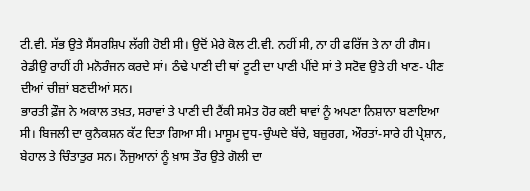ਟੀ.ਵੀ. ਸੱਭ ਉਤੇ ਸੈਂਸਰਸ਼ਿਪ ਲੱਗੀ ਹੋਈ ਸੀ। ਉਦੋਂ ਮੇਰੇ ਕੋਲ ਟੀ.ਵੀ. ਨਹੀਂ ਸੀ, ਨਾ ਹੀ ਫਰਿੱਜ ਤੇ ਨਾ ਹੀ ਗੈਸ। ਰੇਡੀਉ ਰਾਹੀਂ ਹੀ ਮਨੋਰੰਜਨ ਕਰਦੇ ਸਾਂ। ਠੰਢੇ ਪਾਣੀ ਦੀ ਥਾਂ ਟੂਟੀ ਦਾ ਪਾਣੀ ਪੀਂਦੇ ਸਾਂ ਤੇ ਸਟੋਵ ਉਤੇ ਹੀ ਖਾਣ- ਪੀਣ ਦੀਆਂ ਚੀਜ਼ਾਂ ਬਣਦੀਆਂ ਸਨ।
ਭਾਰਤੀ ਫ਼ੌਜ ਨੇ ਅਕਾਲ ਤਖ਼ਤ, ਸਰਾਵਾਂ ਤੇ ਪਾਣੀ ਦੀ ਟੈਂਕੀ ਸਮੇਤ ਹੋਰ ਕਈ ਥਾਵਾਂ ਨੂੰ ਅਪਣਾ ਨਿਸ਼ਾਨਾ ਬਣਾਇਆ ਸੀ। ਬਿਜਲੀ ਦਾ ਕੁਨੈਕਸ਼ਨ ਕੱਟ ਦਿਤਾ ਗਿਆ ਸੀ। ਮਾਸੂਮ ਦੁਧ-ਚੁੰਘਦੇ ਬੱਚੇ, ਬਜ਼ੁਰਗ, ਔਰਤਾਂ-ਸਾਰੇ ਹੀ ਪ੍ਰੇਸ਼ਾਨ, ਬੇਹਾਲ ਤੇ ਚਿੰਤਾਤੁਰ ਸਨ। ਨੌਜੁਆਨਾਂ ਨੂੰ ਖ਼ਾਸ ਤੌਰ ਉਤੇ ਗੋਲੀ ਦਾ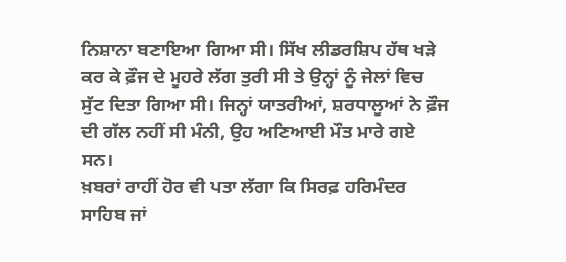ਨਿਸ਼ਾਨਾ ਬਣਾਇਆ ਗਿਆ ਸੀ। ਸਿੱਖ ਲੀਡਰਸ਼ਿਪ ਹੱਥ ਖੜੇ ਕਰ ਕੇ ਫ਼ੌਜ ਦੇ ਮੂਹਰੇ ਲੱਗ ਤੁਰੀ ਸੀ ਤੇ ਉਨ੍ਹਾਂ ਨੂੰ ਜੇਲਾਂ ਵਿਚ ਸੁੱਟ ਦਿਤਾ ਗਿਆ ਸੀ। ਜਿਨ੍ਹਾਂ ਯਾਤਰੀਆਂ, ਸ਼ਰਧਾਲੂਆਂ ਨੇ ਫ਼ੌਜ ਦੀ ਗੱਲ ਨਹੀਂ ਸੀ ਮੰਨੀ, ਉਹ ਅਣਿਆਈ ਮੌਤ ਮਾਰੇ ਗਏ ਸਨ।
ਖ਼ਬਰਾਂ ਰਾਹੀਂ ਹੋਰ ਵੀ ਪਤਾ ਲੱਗਾ ਕਿ ਸਿਰਫ਼ ਹਰਿਮੰਦਰ ਸਾਹਿਬ ਜਾਂ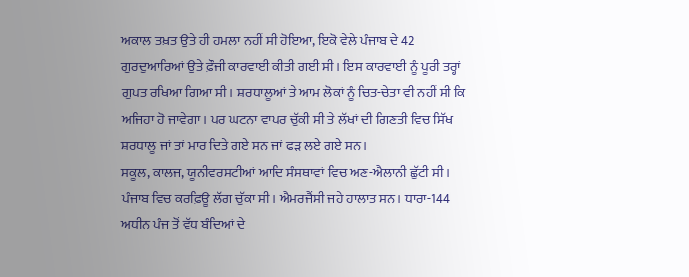ਅਕਾਲ ਤਖ਼ਤ ਉਤੇ ਹੀ ਹਮਲਾ ਨਹੀਂ ਸੀ ਹੋਇਆ, ਇਕੋ ਵੇਲੇ ਪੰਜਾਬ ਦੇ 42 ਗੁਰਦੁਆਰਿਆਂ ਉਤੇ ਫ਼ੌਜੀ ਕਾਰਵਾਈ ਕੀਤੀ ਗਈ ਸੀ। ਇਸ ਕਾਰਵਾਈ ਨੂੰ ਪੂਰੀ ਤਰ੍ਹਾਂ ਗੁਪਤ ਰਖਿਆ ਗਿਆ ਸੀ। ਸ਼ਰਧਾਲੂਆਂ ਤੇ ਆਮ ਲੋਕਾਂ ਨੂੰ ਚਿਤ-ਚੇਤਾ ਵੀ ਨਹੀਂ ਸੀ ਕਿ ਅਜਿਹਾ ਹੋ ਜਾਵੇਗਾ। ਪਰ ਘਟਨਾ ਵਾਪਰ ਚੁੱਕੀ ਸੀ ਤੇ ਲੱਖਾਂ ਦੀ ਗਿਣਤੀ ਵਿਚ ਸਿੱਖ ਸ਼ਰਧਾਲੂ ਜਾਂ ਤਾਂ ਮਾਰ ਦਿਤੇ ਗਏ ਸਨ ਜਾਂ ਫੜ ਲਏ ਗਏ ਸਨ।
ਸਕੂਲ, ਕਾਲਜ, ਯੂਨੀਵਰਸਟੀਆਂ ਆਦਿ ਸੰਸਥਾਵਾਂ ਵਿਚ ਅਣ-ਐਲਾਨੀ ਛੁੱਟੀ ਸੀ। ਪੰਜਾਬ ਵਿਚ ਕਰਫ਼ਿਊ ਲੱਗ ਚੁੱਕਾ ਸੀ। ਐਮਰਜੈਂਸੀ ਜਹੇ ਹਾਲਾਤ ਸਨ। ਧਾਰਾ-144 ਅਧੀਨ ਪੰਜ ਤੋਂ ਵੱਧ ਬੰਦਿਆਂ ਦੇ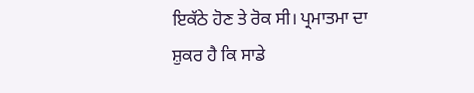ਇਕੱਠੇ ਹੋਣ ਤੇ ਰੋਕ ਸੀ। ਪ੍ਰਮਾਤਮਾ ਦਾ ਸ਼ੁਕਰ ਹੈ ਕਿ ਸਾਡੇ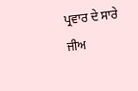ਪ੍ਰਵਾਰ ਦੇ ਸਾਰੇ ਜੀਅ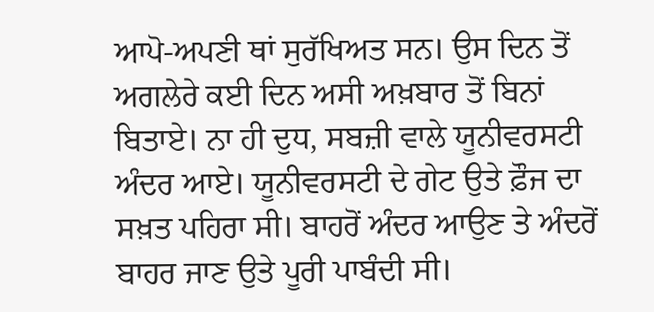ਆਪੋ-ਅਪਣੀ ਥਾਂ ਸੁਰੱਖਿਅਤ ਸਨ। ਉਸ ਦਿਨ ਤੋਂ ਅਗਲੇਰੇ ਕਈ ਦਿਨ ਅਸੀ ਅਖ਼ਬਾਰ ਤੋਂ ਬਿਨਾਂ ਬਿਤਾਏ। ਨਾ ਹੀ ਦੁਧ, ਸਬਜ਼ੀ ਵਾਲੇ ਯੂਨੀਵਰਸਟੀ ਅੰਦਰ ਆਏ। ਯੂਨੀਵਰਸਟੀ ਦੇ ਗੇਟ ਉਤੇ ਫ਼ੌਜ ਦਾ ਸਖ਼ਤ ਪਹਿਰਾ ਸੀ। ਬਾਹਰੋਂ ਅੰਦਰ ਆਉਣ ਤੇ ਅੰਦਰੋਂ ਬਾਹਰ ਜਾਣ ਉਤੇ ਪੂਰੀ ਪਾਬੰਦੀ ਸੀ।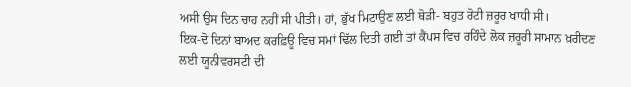ਅਸੀ ਉਸ ਦਿਨ ਚਾਹ ਨਹੀਂ ਸੀ ਪੀਤੀ। ਹਾਂ, ਭੁੱਖ ਮਿਟਾਉਣ ਲਈ ਥੋੜੀ- ਬਹੁਤ ਰੋਟੀ ਜ਼ਰੂਰ ਖਾਧੀ ਸੀ।
ਇਕ-ਦੋ ਦਿਨਾਂ ਬਾਅਦ ਕਰਫ਼ਿਊ ਵਿਚ ਸਮਾਂ ਢਿੱਲ ਦਿਤੀ ਗਈ ਤਾਂ ਕੈਂਪਸ ਵਿਚ ਰਹਿੰਦੇ ਲੋਕ ਜ਼ਰੂਰੀ ਸਾਮਾਨ ਖ਼ਰੀਦਣ ਲਈ ਯੂਨੀਵਰਸਟੀ ਦੀ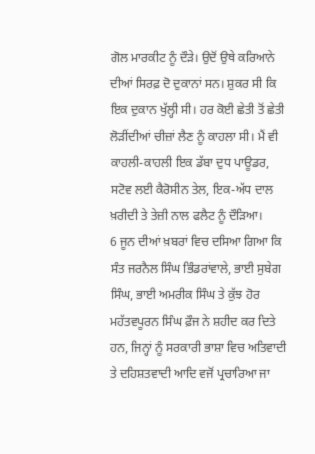ਗੋਲ ਮਾਰਕੀਟ ਨੂੰ ਦੌੜੇ। ਉਦੋਂ ਉਥੇ ਕਰਿਆਨੇ ਦੀਆਂ ਸਿਰਫ਼ ਦੋ ਦੁਕਾਨਾਂ ਸਨ। ਸ਼ੁਕਰ ਸੀ ਕਿ ਇਕ ਦੁਕਾਨ ਖੁੱਲ੍ਹੀ ਸੀ। ਹਰ ਕੋਈ ਛੇਤੀ ਤੋਂ ਛੇਤੀ ਲੋੜੀਂਦੀਆਂ ਚੀਜ਼ਾਂ ਲੈਣ ਨੂੰ ਕਾਹਲਾ ਸੀ। ਮੈਂ ਵੀ ਕਾਹਲੀ-ਕਾਹਲੀ ਇਕ ਡੱਬਾ ਦੁਧ ਪਾਊਡਰ, ਸਟੋਵ ਲਈ ਕੈਰੋਸੀਨ ਤੇਲ, ਇਕ-ਅੱਧ ਦਾਲ ਖ਼ਰੀਦੀ ਤੇ ਤੇਜ਼ੀ ਨਾਲ ਫਲੈਟ ਨੂੰ ਦੌੜਿਆ।
6 ਜੂਨ ਦੀਆਂ ਖ਼ਬਰਾਂ ਵਿਚ ਦਸਿਆ ਗਿਆ ਕਿ ਸੰਤ ਜਰਨੈਲ ਸਿੰਘ ਭਿੰਡਰਾਂਵਾਲੇ, ਭਾਈ ਸੁਬੇਗ ਸਿੰਘ, ਭਾਈ ਅਮਰੀਕ ਸਿੰਘ ਤੇ ਕੁੱਝ ਹੋਰ ਮਹੱਤਵਪੂਰਨ ਸਿੰਘ ਫ਼ੌਜ ਨੇ ਸ਼ਹੀਦ ਕਰ ਦਿਤੇ ਹਨ, ਜਿਨ੍ਹਾਂ ਨੂੰ ਸਰਕਾਰੀ ਭਾਸ਼ਾ ਵਿਚ ਅਤਿਵਾਦੀ ਤੇ ਦਹਿਸ਼ਤਵਾਦੀ ਆਦਿ ਵਜੋਂ ਪ੍ਰਚਾਰਿਆ ਜਾ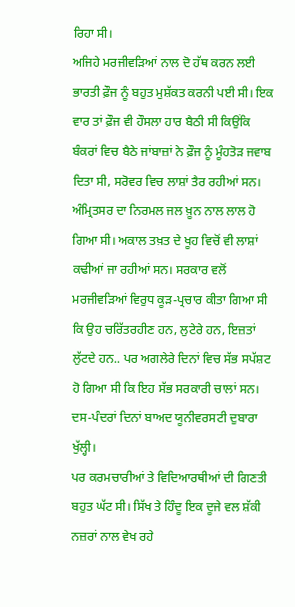ਰਿਹਾ ਸੀ।
ਅਜਿਹੇ ਮਰਜੀਵੜਿਆਂ ਨਾਲ ਦੋ ਹੱਥ ਕਰਨ ਲਈ ਭਾਰਤੀ ਫ਼ੌਜ ਨੂੰ ਬਹੁਤ ਮੁਸ਼ੱਕਤ ਕਰਨੀ ਪਈ ਸੀ। ਇਕ ਵਾਰ ਤਾਂ ਫ਼ੌਜ ਵੀ ਹੌਸਲਾ ਹਾਰ ਬੈਠੀ ਸੀ ਕਿਉਂਕਿ ਬੰਕਰਾਂ ਵਿਚ ਬੈਠੇ ਜਾਂਬਾਜ਼ਾਂ ਨੇ ਫ਼ੌਜ ਨੂੰ ਮੂੰਹਤੋੜ ਜਵਾਬ ਦਿਤਾ ਸੀ, ਸਰੋਵਰ ਵਿਚ ਲਾਸ਼ਾਂ ਤੈਰ ਰਹੀਆਂ ਸਨ। ਅੰਮ੍ਰਿਤਸਰ ਦਾ ਨਿਰਮਲ ਜਲ ਖ਼ੂਨ ਨਾਲ ਲਾਲ ਹੋ ਗਿਆ ਸੀ। ਅਕਾਲ ਤਖ਼ਤ ਦੇ ਖੂਹ ਵਿਚੋਂ ਵੀ ਲਾਸ਼ਾਂ ਕਢੀਆਂ ਜਾ ਰਹੀਆਂ ਸਨ। ਸਰਕਾਰ ਵਲੋਂ ਮਰਜੀਵੜਿਆਂ ਵਿਰੁਧ ਕੂੜ-ਪ੍ਰਚਾਰ ਕੀਤਾ ਗਿਆ ਸੀ ਕਿ ਉਹ ਚਰਿੱਤਰਹੀਣ ਹਨ, ਲੁਟੇਰੇ ਹਨ, ਇਜ਼ਤਾਂ ਲੁੱਟਦੇ ਹਨ.. ਪਰ ਅਗਲੇਰੇ ਦਿਨਾਂ ਵਿਚ ਸੱਭ ਸਪੱਸ਼ਟ ਹੋ ਗਿਆ ਸੀ ਕਿ ਇਹ ਸੱਭ ਸਰਕਾਰੀ ਚਾਲਾਂ ਸਨ।
ਦਸ-ਪੰਦਰਾਂ ਦਿਨਾਂ ਬਾਅਦ ਯੂਨੀਵਰਸਟੀ ਦੁਬਾਰਾ ਖੁੱਲ੍ਹੀ।
ਪਰ ਕਰਮਚਾਰੀਆਂ ਤੇ ਵਿਦਿਆਰਥੀਆਂ ਦੀ ਗਿਣਤੀ ਬਹੁਤ ਘੱਟ ਸੀ। ਸਿੱਖ ਤੇ ਹਿੰਦੂ ਇਕ ਦੂਜੇ ਵਲ ਸ਼ੱਕੀ ਨਜ਼ਰਾਂ ਨਾਲ ਵੇਖ ਰਹੇ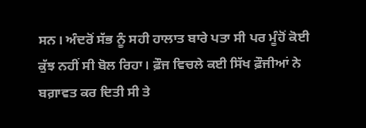ਸਨ। ਅੰਦਰੋਂ ਸੱਭ ਨੂੰ ਸਹੀ ਹਾਲਾਤ ਬਾਰੇ ਪਤਾ ਸੀ ਪਰ ਮੂੰਹੋਂ ਕੋਈ ਕੁੱਝ ਨਹੀਂ ਸੀ ਬੋਲ ਰਿਹਾ। ਫ਼ੌਜ ਵਿਚਲੇ ਕਈ ਸਿੱਖ ਫ਼ੌਜੀਆਂ ਨੇ ਬਗ਼ਾਵਤ ਕਰ ਦਿਤੀ ਸੀ ਤੇ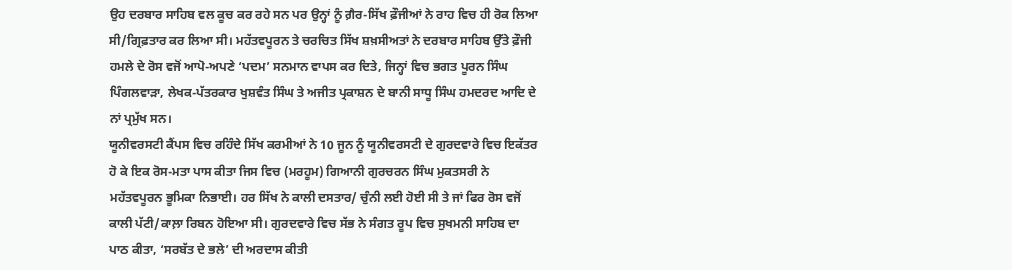ਉਹ ਦਰਬਾਰ ਸਾਹਿਬ ਵਲ ਕੂਚ ਕਰ ਰਹੇ ਸਨ ਪਰ ਉਨ੍ਹਾਂ ਨੂੰ ਗ਼ੈਰ-ਸਿੱਖ ਫ਼ੌਜੀਆਂ ਨੇ ਰਾਹ ਵਿਚ ਹੀ ਰੋਕ ਲਿਆ ਸੀ/ਗ੍ਰਿਫ਼ਤਾਰ ਕਰ ਲਿਆ ਸੀ। ਮਹੱਤਵਪੂਰਨ ਤੇ ਚਰਚਿਤ ਸਿੱਖ ਸ਼ਖ਼ਸੀਅਤਾਂ ਨੇ ਦਰਬਾਰ ਸਾਹਿਬ ਉੱਤੇ ਫ਼ੌਜੀ ਹਮਲੇ ਦੇ ਰੋਸ ਵਜੋਂ ਆਪੋ-ਅਪਣੇ ‘ਪਦਮ’ ਸਨਮਾਨ ਵਾਪਸ ਕਰ ਦਿਤੇ, ਜਿਨ੍ਹਾਂ ਵਿਚ ਭਗਤ ਪੂਰਨ ਸਿੰਘ ਪਿੰਗਲਵਾੜਾ, ਲੇਖਕ-ਪੱਤਰਕਾਰ ਖੁਸ਼ਵੰਤ ਸਿੰਘ ਤੇ ਅਜੀਤ ਪ੍ਰਕਾਸ਼ਨ ਦੇ ਬਾਨੀ ਸਾਧੂ ਸਿੰਘ ਹਮਦਰਦ ਆਦਿ ਦੇ ਨਾਂ ਪ੍ਰਮੁੱਖ ਸਨ।
ਯੂਨੀਵਰਸਟੀ ਕੈਂਪਸ ਵਿਚ ਰਹਿੰਦੇ ਸਿੱਖ ਕਰਮੀਆਂ ਨੇ 10 ਜੂਨ ਨੂੰ ਯੂਨੀਵਰਸਟੀ ਦੇ ਗੁਰਦਵਾਰੇ ਵਿਚ ਇਕੱਤਰ ਹੋ ਕੇ ਇਕ ਰੋਸ-ਮਤਾ ਪਾਸ ਕੀਤਾ ਜਿਸ ਵਿਚ (ਮਰਹੂਮ) ਗਿਆਨੀ ਗੁਰਚਰਨ ਸਿੰਘ ਮੁਕਤਸਰੀ ਨੇ ਮਹੱਤਵਪੂਰਨ ਭੂਮਿਕਾ ਨਿਭਾਈ। ਹਰ ਸਿੱਖ ਨੇ ਕਾਲੀ ਦਸਤਾਰ/ ਚੁੰਨੀ ਲਈ ਹੋਈ ਸੀ ਤੇ ਜਾਂ ਫਿਰ ਰੋਸ ਵਜੋਂ ਕਾਲੀ ਪੱਟੀ/ਕਾਲ਼ਾ ਰਿਬਨ ਹੋਇਆ ਸੀ। ਗੁਰਦਵਾਰੇ ਵਿਚ ਸੱਭ ਨੇ ਸੰਗਤ ਰੂਪ ਵਿਚ ਸੁਖਮਨੀ ਸਾਹਿਬ ਦਾ ਪਾਠ ਕੀਤਾ, ‘ਸਰਬੱਤ ਦੇ ਭਲੇ’ ਦੀ ਅਰਦਾਸ ਕੀਤੀ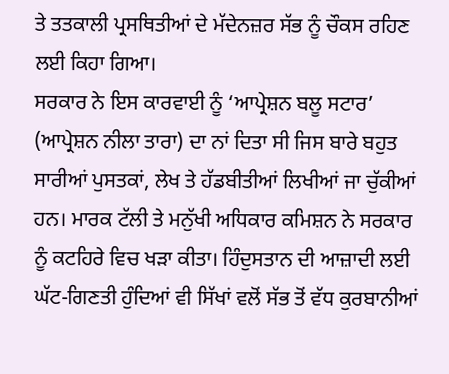ਤੇ ਤਤਕਾਲੀ ਪ੍ਰਸਥਿਤੀਆਂ ਦੇ ਮੱਦੇਨਜ਼ਰ ਸੱਭ ਨੂੰ ਚੌਕਸ ਰਹਿਣ ਲਈ ਕਿਹਾ ਗਿਆ।
ਸਰਕਾਰ ਨੇ ਇਸ ਕਾਰਵਾਈ ਨੂੰ ‘ਆਪ੍ਰੇਸ਼ਨ ਬਲੂ ਸਟਾਰ’ (ਆਪ੍ਰੇਸ਼ਨ ਨੀਲਾ ਤਾਰਾ) ਦਾ ਨਾਂ ਦਿਤਾ ਸੀ ਜਿਸ ਬਾਰੇ ਬਹੁਤ ਸਾਰੀਆਂ ਪੁਸਤਕਾਂ, ਲੇਖ ਤੇ ਹੱਡਬੀਤੀਆਂ ਲਿਖੀਆਂ ਜਾ ਚੁੱਕੀਆਂ ਹਨ। ਮਾਰਕ ਟੱਲੀ ਤੇ ਮਨੁੱਖੀ ਅਧਿਕਾਰ ਕਮਿਸ਼ਨ ਨੇ ਸਰਕਾਰ ਨੂੰ ਕਟਹਿਰੇ ਵਿਚ ਖੜਾ ਕੀਤਾ। ਹਿੰਦੁਸਤਾਨ ਦੀ ਆਜ਼ਾਦੀ ਲਈ ਘੱਟ-ਗਿਣਤੀ ਹੁੰਦਿਆਂ ਵੀ ਸਿੱਖਾਂ ਵਲੋਂ ਸੱਭ ਤੋਂ ਵੱਧ ਕੁਰਬਾਨੀਆਂ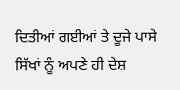ਦਿਤੀਆਂ ਗਈਆਂ ਤੇ ਦੂਜੇ ਪਾਸੇ ਸਿੱਖਾਂ ਨੂੰ ਅਪਣੇ ਹੀ ਦੇਸ਼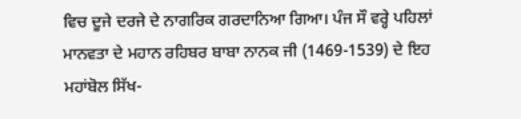ਵਿਚ ਦੂਜੇ ਦਰਜੇ ਦੇ ਨਾਗਰਿਕ ਗਰਦਾਨਿਆ ਗਿਆ। ਪੰਜ ਸੌ ਵਰ੍ਹੇ ਪਹਿਲਾਂ ਮਾਨਵਤਾ ਦੇ ਮਹਾਨ ਰਹਿਬਰ ਬਾਬਾ ਨਾਨਕ ਜੀ (1469-1539) ਦੇ ਇਹ ਮਹਾਂਬੋਲ ਸਿੱਖ-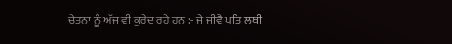ਚੇਤਨਾ ਨੂੰ ਅੱਜ ਵੀ ਕੁਰੇਦ ਰਹੇ ਹਨ :- ਜੇ ਜੀਵੈ ਪਤਿ ਲਥੀ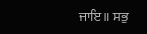ਜਾਇ॥ ਸਭੁ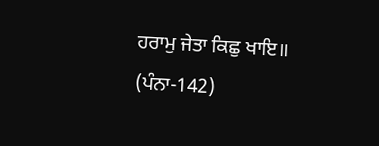ਹਰਾਮੁ ਜੇਤਾ ਕਿਛੁ ਖਾਇ॥ (ਪੰਨਾ-142)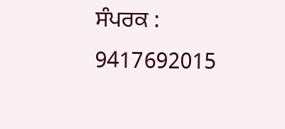ਸੰਪਰਕ : 9417692015